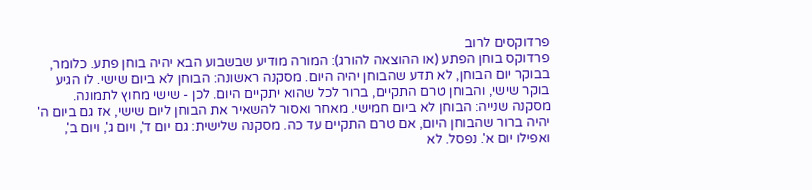פרדוקסים לרוב
פרדוקס בוחן הפתע (או ההוצאה להורג): המורה מודיע שבשבוע הבא יהיה בוחן פתע. כלומר, בבוקר יום הבוחן, לא תדע שהבוחן יהיה היום. מסקנה ראשונה: הבוחן לא ביום שישי. לו הגיע בוקר שישי, והבוחן טרם התקיים, ברור לכל שהוא יתקיים היום. לכן - שישי מחוץ לתמונה. מסקנה שנייה: הבוחן לא ביום חמישי. מאחר ואסור להשאיר את הבוחן ליום שישי, אז גם ביום ה' יהיה ברור שהבוחן היום, אם טרם התקיים עד כה. מסקנה שלישית: גם יום ד', ויום ג', ויום ב', ואפילו יום א'. נפסל. לא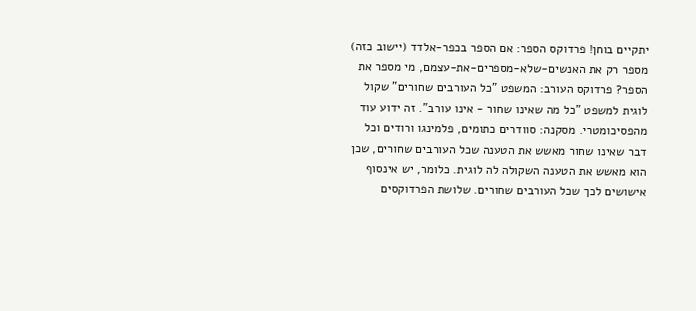יתקיים בוחן! פרדוקס הספר: אם הספר בכפר-אלדד (יישוב כזה) מספר רק את האנשים-שלא-מספרים-את-עצמם, מי מספר את הספר? פרדוקס העורב: המשפט "כל העורבים שחורים" שקול לוגית למשפט "כל מה שאינו שחור - אינו עורב". זה ידוע עוד מהפסיכומטרי. מסקנה: סוודרים כתומים, פלמינגו ורודים וכל דבר שאינו שחור מאשש את הטענה שכל העורבים שחורים, שכן הוא מאשש את הטענה השקולה לה לוגית. כלומר, יש אינסוף אישושים לכך שכל העורבים שחורים. שלושת הפרדוקסים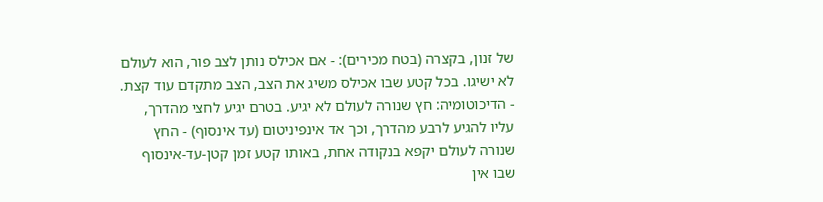של זנון, בקצרה (בטח מכירים): - אם אכילס נותן לצב פור, הוא לעולם לא ישיגו. בכל קטע שבו אכילס משיג את הצב, הצב מתקדם עוד קצת. - הדיכוטומיה: חץ שנורה לעולם לא יגיע. בטרם יגיע לחצי מהדרך, עליו להגיע לרבע מהדרך, וכך אד אינפיניטום (עד אינסוף) - החץ שנורה לעולם יקפא בנקודה אחת, באותו קטע זמן קטן-עד-אינסוף שבו אין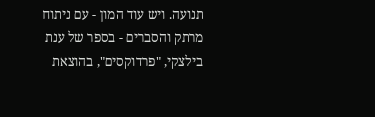תנועה. ויש עוד המון - עם ניתוח מרתק והסברים - בספר של ענת בילצקי, "פרדוקסים", בהוצאת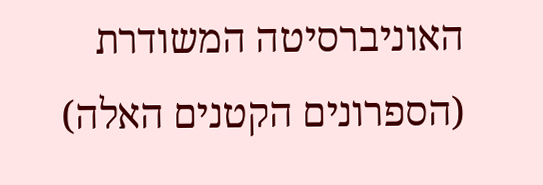האוניברסיטה המשודרת (הספרונים הקטנים האלה)